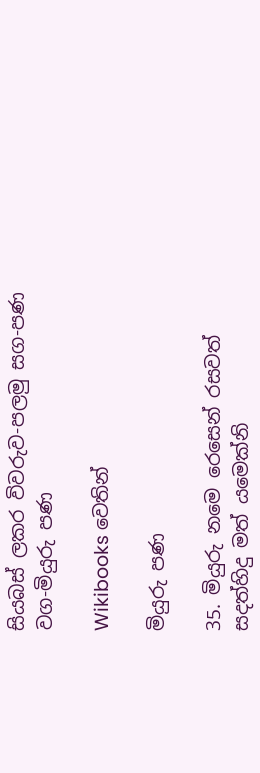සියබස් ලකර විවරුව-පලමු සග-පණ වග-මියුරු පණ

Wikibooks වෙතින්

මියුරු පණ

35. මියුරු නමෙ රෙසෙන් රසවත් සදත්හිදු මත් යමෙක්නි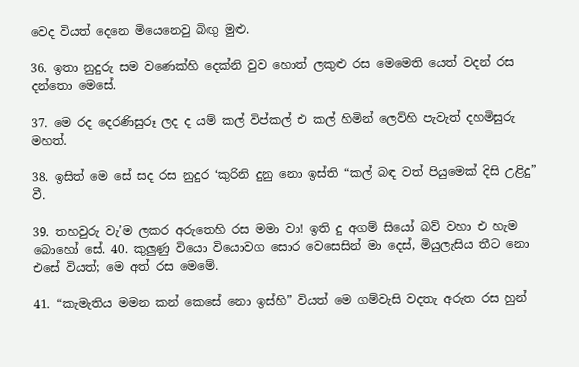වෙද වියත් දෙනෙ මියෙනෙවු බිඟු මුළු.

36. ඉතා නුදුරු සම වණෙක්හි දෙක්නි වුව හොත් ලකුළු රස මෙමෙති යෙත් වදන් රස දන්තො මෙසේ.

37. මෙ රද දෙරණිසුරූ ලද ද යම් කල් විප්කල් එ කල් හිමින් ලෙව්හි පැවැත් දහමිසුරු මහත්.

38. ඉසිත් මෙ සේ සද රස නුදුර ‘කුරිනි දුනු නො ඉස්ති “කල් බඳ වත් පියුමෙක් දිසි උළිදු” වී.

39. තහවුරු වැ’ම ලකර අරුතෙහි රස මමා වා! ඉති දු අගම් සියෝ බව් වහා එ හැම බොහෝ සේ. 40. කුලුණු වියො වියොවග සොර වෙසෙසින් මා දෙස්, මියුලැසිය තීට නො එසේ වියත්; මෙ අත් රස මෙමේ.

41. “කැමැතිය මමන කන් කෙසේ නො ඉස්හි” වියත් මෙ ගම්වැසි වදතැ අරුත රස හුන්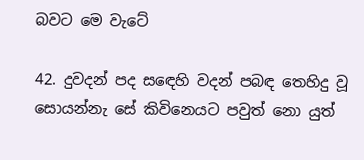බවට මෙ වැටේ

42. දුවදන් පද ස‍ඳෙහි වදන් පබඳ තෙහිදු වූ සොයන්නැ සේ කිවිනෙයට පවුත් නො යුත්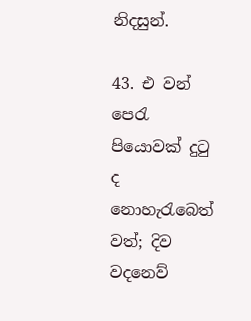නිදසුන්.

43. එ වන් පෙරැ පියොවක් දුටු ද නොහැරැබෙත් වත්; දිව වදනෙව්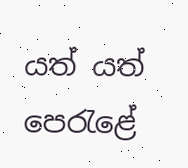යත් යත් පෙරැළේ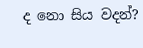ද නො සිය වදන්?